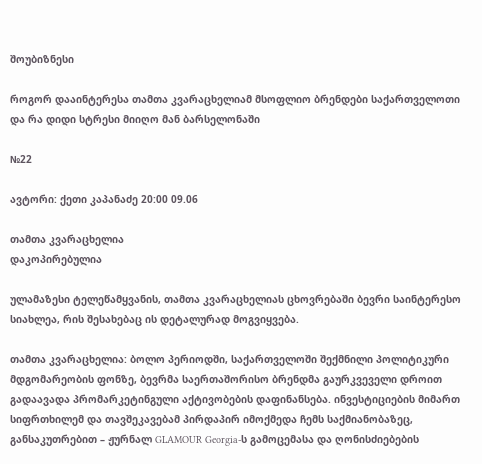შოუბიზნესი

როგორ დააინტერესა თამთა კვარაცხელიამ მსოფლიო ბრენდები საქართველოთი და რა დიდი სტრესი მიიღო მან ბარსელონაში

№22

ავტორი: ქეთი კაპანაძე 20:00 09.06

თამთა კვარაცხელია
დაკოპირებულია

ულამაზესი ტელეწამყვანის, თამთა კვარაცხელიას ცხოვრებაში ბევრი საინტერესო სიახლეა, რის შესახებაც ის დეტალურად მოგვიყვება.

თამთა კვარაცხელია: ბოლო პერიოდში, საქართველოში შექმნილი პოლიტიკური მდგომარეობის ფონზე, ბევრმა საერთაშორისო ბრენდმა გაურკვეველი დროით გადაავადა პრომარკეტინგული აქტივობების დაფინანსება. ინვესტიციების მიმართ სიფრთხილემ და თავშეკავებამ პირდაპირ იმოქმედა ჩემს საქმიანობაზეც, განსაკუთრებით – ჟურნალ GLAMOUR Georgia-ს გამოცემასა და ღონისძიებების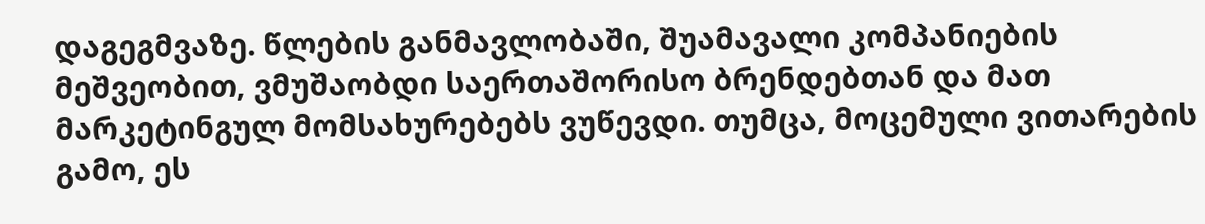დაგეგმვაზე. წლების განმავლობაში, შუამავალი კომპანიების მეშვეობით, ვმუშაობდი საერთაშორისო ბრენდებთან და მათ მარკეტინგულ მომსახურებებს ვუწევდი. თუმცა, მოცემული ვითარების გამო, ეს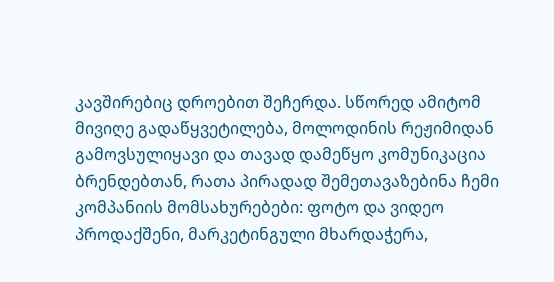კავშირებიც დროებით შეჩერდა. სწორედ ამიტომ მივიღე გადაწყვეტილება, მოლოდინის რეჟიმიდან გამოვსულიყავი და თავად დამეწყო კომუნიკაცია ბრენდებთან, რათა პირადად შემეთავაზებინა ჩემი კომპანიის მომსახურებები: ფოტო და ვიდეო პროდაქშენი, მარკეტინგული მხარდაჭერა,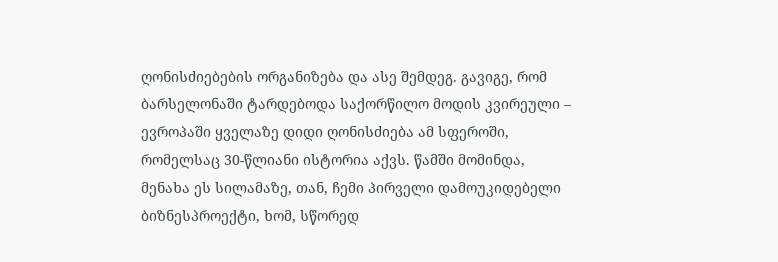ღონისძიებების ორგანიზება და ასე შემდეგ. გავიგე, რომ ბარსელონაში ტარდებოდა საქორწილო მოდის კვირეული – ევროპაში ყველაზე დიდი ღონისძიება ამ სფეროში, რომელსაც 30-წლიანი ისტორია აქვს. წამში მომინდა, მენახა ეს სილამაზე, თან, ჩემი პირველი დამოუკიდებელი ბიზნესპროექტი, ხომ, სწორედ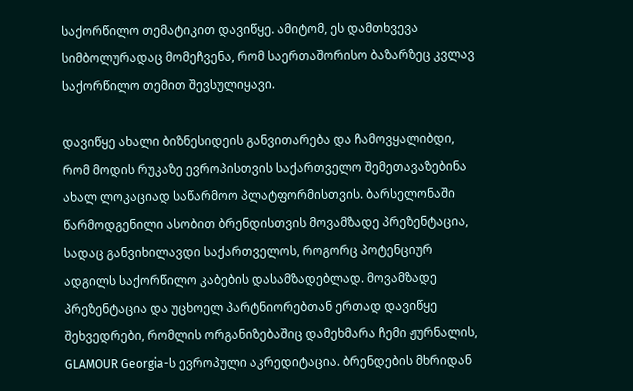საქორწილო თემატიკით დავიწყე. ამიტომ, ეს დამთხვევა სიმბოლურადაც მომეჩვენა, რომ საერთაშორისო ბაზარზეც კვლავ საქორწილო თემით შევსულიყავი.

დავიწყე ახალი ბიზნესიდეის განვითარება და ჩამოვყალიბდი, რომ მოდის რუკაზე ევროპისთვის საქართველო შემეთავაზებინა ახალ ლოკაციად საწარმოო პლატფორმისთვის. ბარსელონაში წარმოდგენილი ასობით ბრენდისთვის მოვამზადე პრეზენტაცია, სადაც განვიხილავდი საქართველოს, როგორც პოტენციურ ადგილს საქორწილო კაბების დასამზადებლად. მოვამზადე პრეზენტაცია და უცხოელ პარტნიორებთან ერთად დავიწყე შეხვედრები, რომლის ორგანიზებაშიც დამეხმარა ჩემი ჟურნალის, GLAMOUR Georgia-ს ევროპული აკრედიტაცია. ბრენდების მხრიდან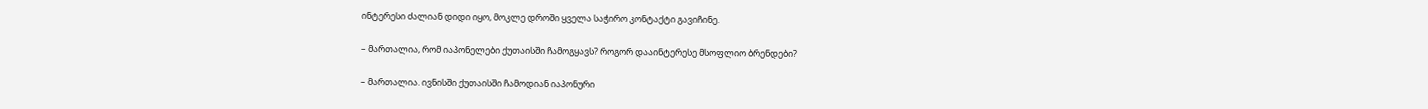ინტერესი ძალიან დიდი იყო, მოკლე დროში ყველა საჭირო კონტაქტი გავიჩინე.

– მართალია, რომ იაპონელები ქუთაისში ჩამოგყავს? როგორ დააინტერესე მსოფლიო ბრენდები?

– მართალია. ივნისში ქუთაისში ჩამოდიან იაპონური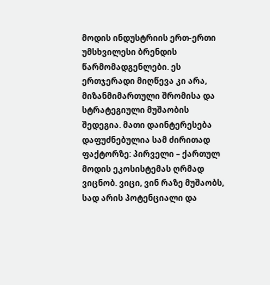მოდის ინდუსტრიის ერთ-ერთი უმსხვილესი ბრენდის წარმომადგენლები. ეს ერთჯერადი მიღწევა კი არა, მიზანმიმართული შრომისა და სტრატეგიული მუშაობის შედეგია. მათი დაინტერესება დაფუძნებულია სამ ძირითად ფაქტორზე: პირველი – ქართულ მოდის ეკოსისტემას ღრმად ვიცნობ. ვიცი, ვინ რაზე მუშაობს, სად არის პოტენციალი და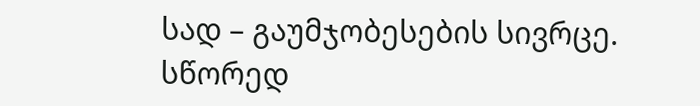სად – გაუმჯობესების სივრცე. სწორედ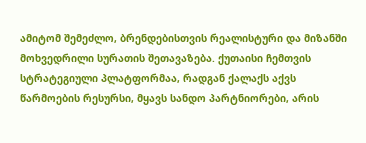ამიტომ შემეძლო, ბრენდებისთვის რეალისტური და მიზანში მოხვედრილი სურათის შეთავაზება. ქუთაისი ჩემთვის სტრატეგიული პლატფორმაა, რადგან ქალაქს აქვს წარმოების რესურსი, მყავს სანდო პარტნიორები, არის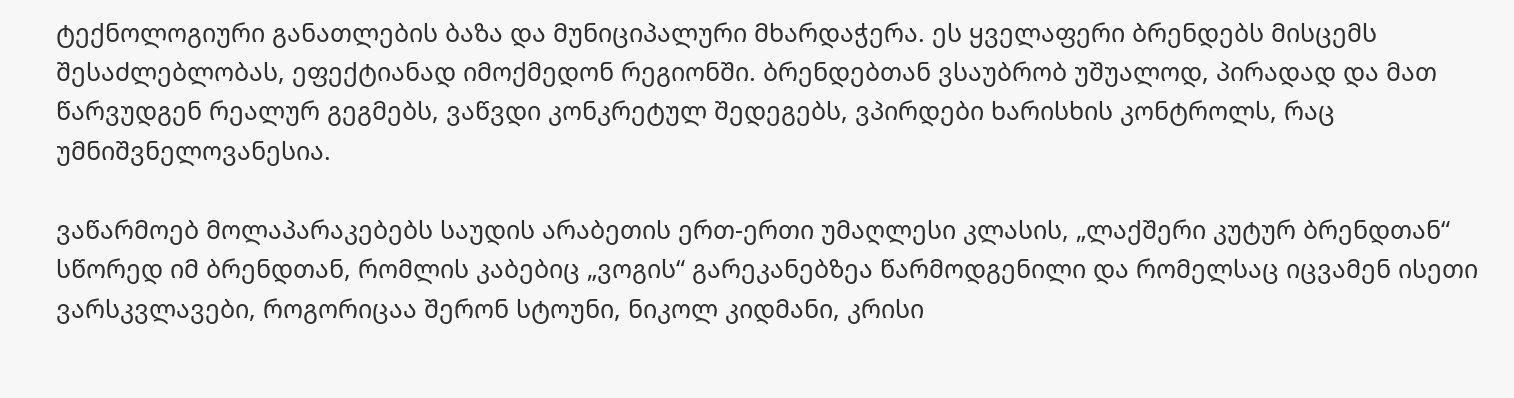ტექნოლოგიური განათლების ბაზა და მუნიციპალური მხარდაჭერა. ეს ყველაფერი ბრენდებს მისცემს შესაძლებლობას, ეფექტიანად იმოქმედონ რეგიონში. ბრენდებთან ვსაუბრობ უშუალოდ, პირადად და მათ წარვუდგენ რეალურ გეგმებს, ვაწვდი კონკრეტულ შედეგებს, ვპირდები ხარისხის კონტროლს, რაც უმნიშვნელოვანესია.

ვაწარმოებ მოლაპარაკებებს საუდის არაბეთის ერთ-ერთი უმაღლესი კლასის, „ლაქშერი კუტურ ბრენდთან“ სწორედ იმ ბრენდთან, რომლის კაბებიც „ვოგის“ გარეკანებზეა წარმოდგენილი და რომელსაც იცვამენ ისეთი ვარსკვლავები, როგორიცაა შერონ სტოუნი, ნიკოლ კიდმანი, კრისი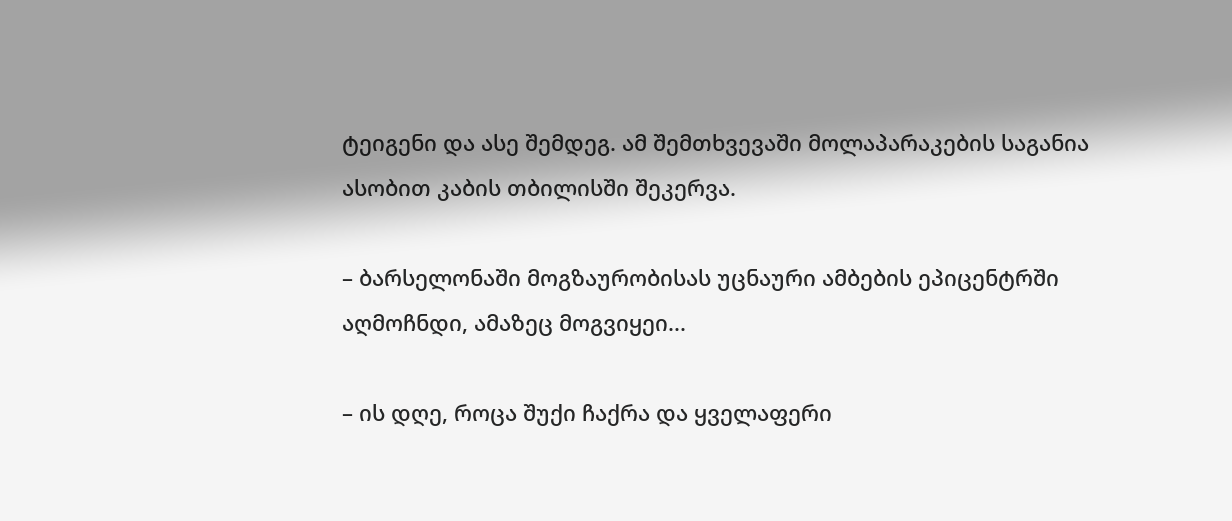ტეიგენი და ასე შემდეგ. ამ შემთხვევაში მოლაპარაკების საგანია ასობით კაბის თბილისში შეკერვა.

– ბარსელონაში მოგზაურობისას უცნაური ამბების ეპიცენტრში აღმოჩნდი, ამაზეც მოგვიყეი...

– ის დღე, როცა შუქი ჩაქრა და ყველაფერი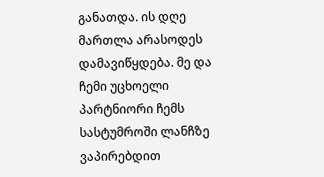განათდა. ის დღე მართლა არასოდეს დამავიწყდება. მე და ჩემი უცხოელი პარტნიორი ჩემს სასტუმროში ლანჩზე ვაპირებდით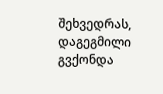შეხვედრას, დაგეგმილი გვქონდა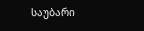საუბარი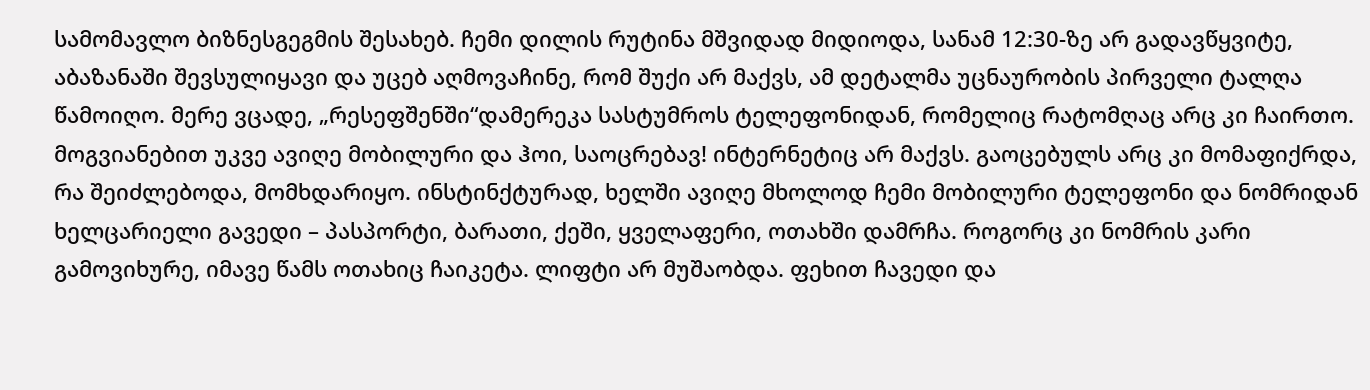სამომავლო ბიზნესგეგმის შესახებ. ჩემი დილის რუტინა მშვიდად მიდიოდა, სანამ 12:30-ზე არ გადავწყვიტე, აბაზანაში შევსულიყავი და უცებ აღმოვაჩინე, რომ შუქი არ მაქვს, ამ დეტალმა უცნაურობის პირველი ტალღა წამოიღო. მერე ვცადე, „რესეფშენში“დამერეკა სასტუმროს ტელეფონიდან, რომელიც რატომღაც არც კი ჩაირთო. მოგვიანებით უკვე ავიღე მობილური და ჰოი, საოცრებავ! ინტერნეტიც არ მაქვს. გაოცებულს არც კი მომაფიქრდა, რა შეიძლებოდა, მომხდარიყო. ინსტინქტურად, ხელში ავიღე მხოლოდ ჩემი მობილური ტელეფონი და ნომრიდან ხელცარიელი გავედი – პასპორტი, ბარათი, ქეში, ყველაფერი, ოთახში დამრჩა. როგორც კი ნომრის კარი გამოვიხურე, იმავე წამს ოთახიც ჩაიკეტა. ლიფტი არ მუშაობდა. ფეხით ჩავედი და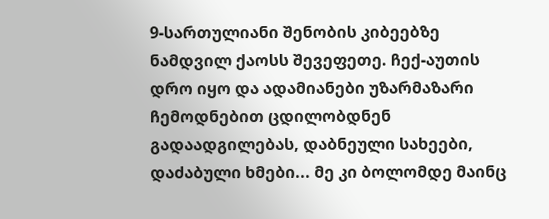9-სართულიანი შენობის კიბეებზე ნამდვილ ქაოსს შევეფეთე. ჩექ-აუთის დრო იყო და ადამიანები უზარმაზარი ჩემოდნებით ცდილობდნენ გადაადგილებას, დაბნეული სახეები, დაძაბული ხმები... მე კი ბოლომდე მაინც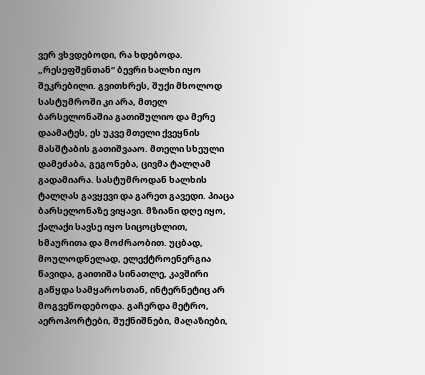ვერ ვხვდებოდი, რა ხდებოდა. „რესეფშენთან“ ბევრი ხალხი იყო შეკრებილი. გვითხრეს, შუქი მხოლოდ სასტუმროში კი არა, მთელ ბარსელონაშია გათიშულიო და მერე დაამატეს, ეს უკვე მთელი ქვეყნის მასშტაბის გათიშვააო. მთელი სხეული დამეძაბა, გეგონება, ცივმა ტალღამ გადამიარა. სასტუმროდან ხალხის ტალღას გავყევი და გარეთ გავედი. პიაცა ბარსელონაზე ვიყავი. მზიანი დღე იყო, ქალაქი სავსე იყო სიცოცხლით, ხმაურითა და მოძრაობით. უცბად, მოულოდნელად, ელექტროენერგია წავიდა, გაითიშა სინათლე, კავშირი გაწყდა სამყაროსთან, ინტერნეტიც არ მოგვეწოდებოდა. გაჩერდა მეტრო, აეროპორტები, შუქნიშნები, მაღაზიები,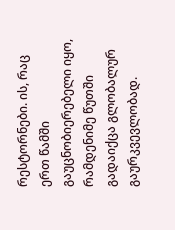რესტორნები. ის, რაც ერთ წამში გაუცნობიერებელი იყო, რამდენიმე წუთში გადაიქცა გლობალურ გაურკვევლობად.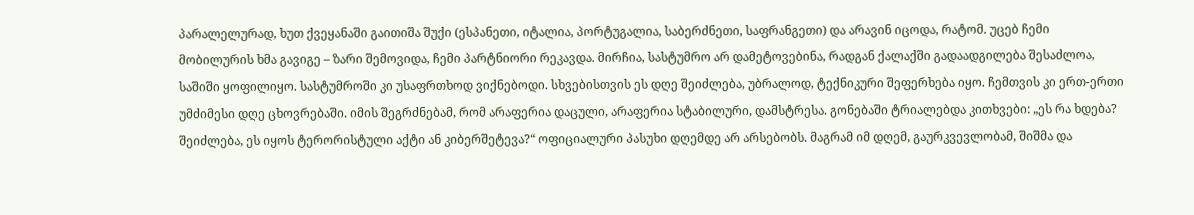პარალელურად, ხუთ ქვეყანაში გაითიშა შუქი (ესპანეთი, იტალია, პორტუგალია, საბერძნეთი, საფრანგეთი) და არავინ იცოდა, რატომ. უცებ ჩემი მობილურის ხმა გავიგე – ზარი შემოვიდა, ჩემი პარტნიორი რეკავდა. მირჩია, სასტუმრო არ დამეტოვებინა, რადგან ქალაქში გადაადგილება შესაძლოა, საშიში ყოფილიყო. სასტუმროში კი უსაფრთხოდ ვიქნებოდი. სხვებისთვის ეს დღე შეიძლება, უბრალოდ, ტექნიკური შეფერხება იყო. ჩემთვის კი ერთ-ერთი უმძიმესი დღე ცხოვრებაში. იმის შეგრძნებამ, რომ არაფერია დაცული, არაფერია სტაბილური, დამსტრესა. გონებაში ტრიალებდა კითხვები: „ეს რა ხდება? შეიძლება, ეს იყოს ტერორისტული აქტი ან კიბერშეტევა?“ ოფიციალური პასუხი დღემდე არ არსებობს. მაგრამ იმ დღემ, გაურკვევლობამ, შიშმა და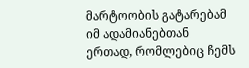მარტოობის გატარებამ იმ ადამიანებთან ერთად, რომლებიც ჩემს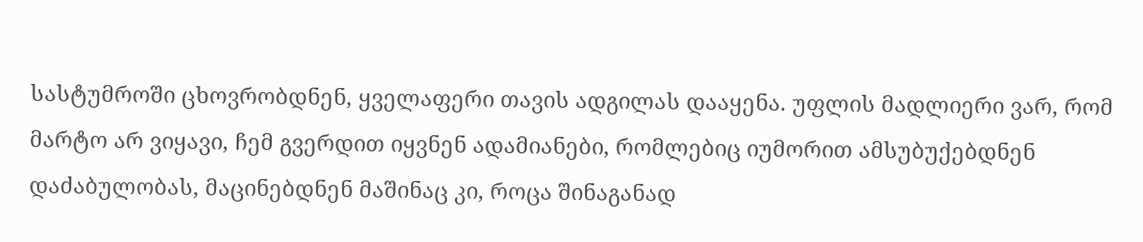სასტუმროში ცხოვრობდნენ, ყველაფერი თავის ადგილას დააყენა. უფლის მადლიერი ვარ, რომ მარტო არ ვიყავი, ჩემ გვერდით იყვნენ ადამიანები, რომლებიც იუმორით ამსუბუქებდნენ დაძაბულობას, მაცინებდნენ მაშინაც კი, როცა შინაგანად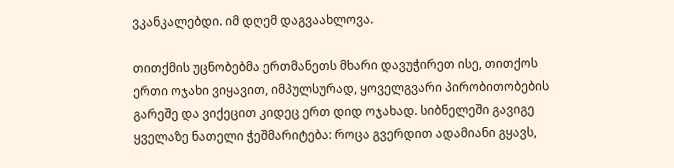ვკანკალებდი. იმ დღემ დაგვაახლოვა.

თითქმის უცნობებმა ერთმანეთს მხარი დავუჭირეთ ისე, თითქოს ერთი ოჯახი ვიყავით, იმპულსურად, ყოველგვარი პირობითობების გარეშე და ვიქეცით კიდეც ერთ დიდ ოჯახად. სიბნელეში გავიგე ყველაზე ნათელი ჭეშმარიტება: როცა გვერდით ადამიანი გყავს,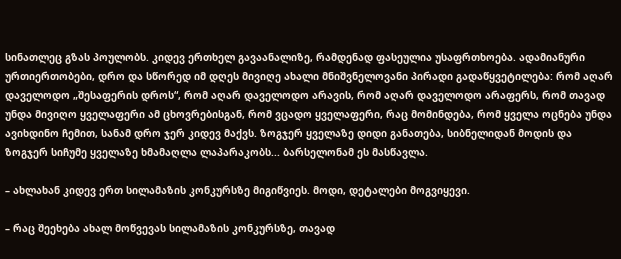სინათლეც გზას პოულობს. კიდევ ერთხელ გავაანალიზე, რამდენად ფასეულია უსაფრთხოება. ადამიანური ურთიერთობები, დრო და სწორედ იმ დღეს მივიღე ახალი მნიშვნელოვანი პირადი გადაწყვეტილება: რომ აღარ დაველოდო „შესაფერის დროს“, რომ აღარ დაველოდო არავის, რომ აღარ დაველოდო არაფერს, რომ თავად უნდა მივიღო ყველაფერი ამ ცხოვრებისგან, რომ ვცადო ყველაფერი, რაც მომინდება, რომ ყველა ოცნება უნდა ავიხდინო ჩემით, სანამ დრო ჯერ კიდევ მაქვს. ზოგჯერ ყველაზე დიდი განათება, სიბნელიდან მოდის და ზოგჯერ სიჩუმე ყველაზე ხმამაღლა ლაპარაკობს... ბარსელონამ ეს მასწავლა.

– ახლახან კიდევ ერთ სილამაზის კონკურსზე მიგიწვიეს. მოდი, დეტალები მოგვიყევი.

– რაც შეეხება ახალ მოწვევას სილამაზის კონკურსზე, თავად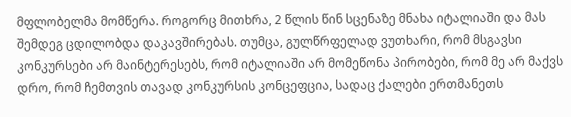მფლობელმა მომწერა. როგორც მითხრა, 2 წლის წინ სცენაზე მნახა იტალიაში და მას შემდეგ ცდილობდა დაკავშირებას. თუმცა, გულწრფელად ვუთხარი, რომ მსგავსი კონკურსები არ მაინტერესებს, რომ იტალიაში არ მომეწონა პირობები, რომ მე არ მაქვს დრო, რომ ჩემთვის თავად კონკურსის კონცეფცია, სადაც ქალები ერთმანეთს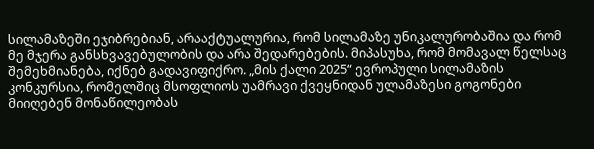სილამაზეში ეჯიბრებიან, არააქტუალურია, რომ სილამაზე უნიკალურობაშია და რომ მე მჯერა განსხვავებულობის და არა შედარებების. მიპასუხა, რომ მომავალ წელსაც შემეხმიანება, იქნებ გადავიფიქრო. „მის ქალი 2025“ ევროპული სილამაზის კონკურსია, რომელშიც მსოფლიოს უამრავი ქვეყნიდან ულამაზესი გოგონები მიიღებენ მონაწილეობას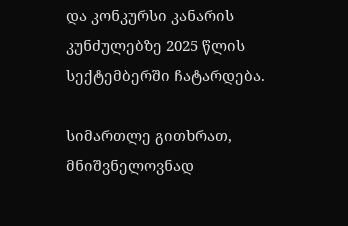და კონკურსი კანარის კუნძულებზე 2025 წლის სექტემბერში ჩატარდება.

სიმართლე გითხრათ, მნიშვნელოვნად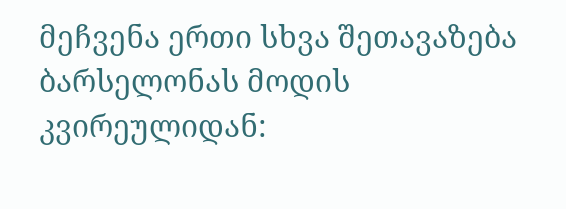მეჩვენა ერთი სხვა შეთავაზება ბარსელონას მოდის კვირეულიდან: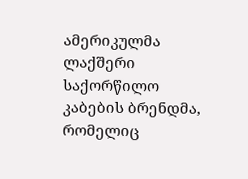ამერიკულმა ლაქშერი საქორწილო კაბების ბრენდმა, რომელიც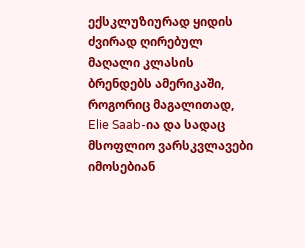ექსკლუზიურად ყიდის ძვირად ღირებულ მაღალი კლასის ბრენდებს ამერიკაში, როგორიც მაგალითად, Elie Saab-ია და სადაც მსოფლიო ვარსკვლავები იმოსებიან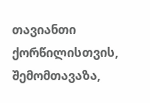თავიანთი ქორწილისთვის, შემომთავაზა,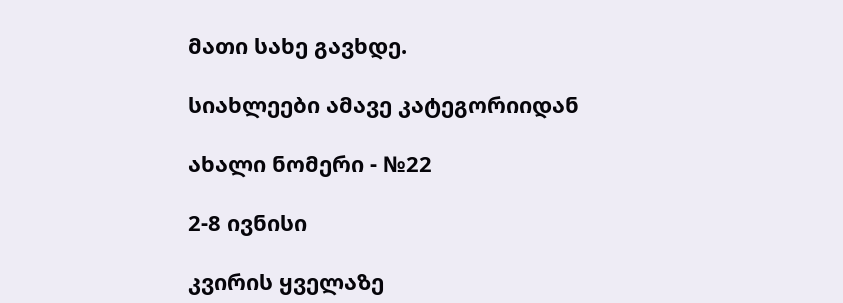მათი სახე გავხდე.

სიახლეები ამავე კატეგორიიდან

ახალი ნომერი - №22

2-8 ივნისი

კვირის ყველაზე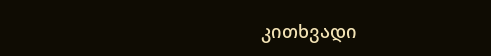კითხვადი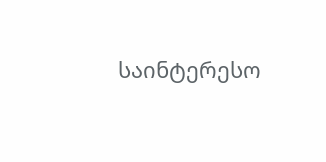საინტერესო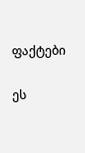ფაქტები

ეს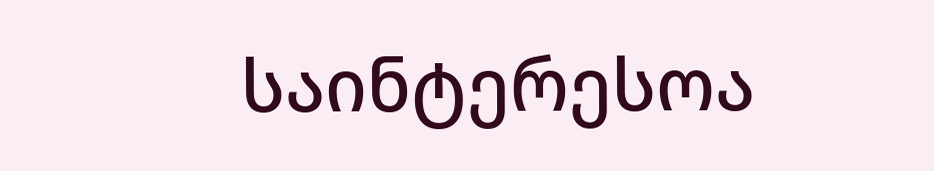საინტერესოა